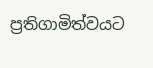ප්‍රතිගාමිත්වයට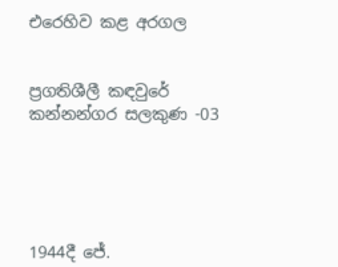එරෙහිව කළ අරගල


ප්‍රගතිශීලී කඳවුරේ කන්නන්ගර සලකුණ -03





1944දී ජේ.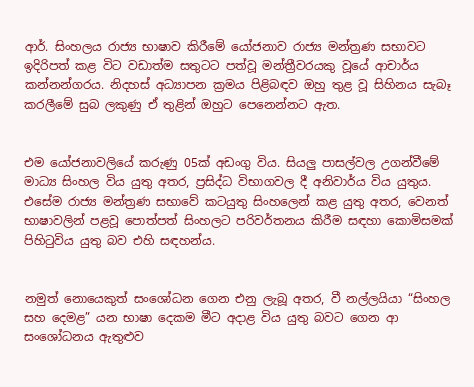ආර්. සිංහලය රාජ්‍ය භාෂාව කිරීමේ යෝජනාව රාජ්‍ය මන්ත්‍රණ සභාවට ඉදිරිපත් කළ විට වඩාත්ම සතුටට පත්වූ මන්ත්‍රීවරයකු වූයේ ආචාර්ය කන්නන්ගරය. නිදහස් අධ්‍යාපන ක්‍රමය පිළිබඳව ඔහු තුළ වූ සිහිනය සැබෑ කරලීමේ සුබ ලකුණු ඒ තුළින් ඔහුට පෙනෙන්නට ඇත.


එම යෝජනාවලියේ කරුණු 05ක් අඩංගු විය. සියලු පාසල්වල උගන්වීමේ මාධ්‍ය සිංහල විය යුතු අතර, ප්‍රසිද්ධ විභාගවල දී අනිවාර්ය විය යුතුය. එසේම රාජ්‍ය මන්ත්‍රණ සභාවේ කටයුතු සිංහලෙන් කළ යුතු අතර, වෙනත් භාෂාවලින් පළවූ පොත්පත් සිංහලට පරිවර්තනය කිරීම සඳහා කොමිසමක් පිහිටුවිය යුතු බව එහි සඳහන්ය.


නමුත් නොයෙකුත් සංශෝධන ගෙන එනු ලැබූ අතර, වී නල්ලයියා “සිංහල සහ දෙමළ” යන භාෂා දෙකම මීට අදාළ විය යුතු බවට ගෙන ආ සංශෝධනය ඇතුළුව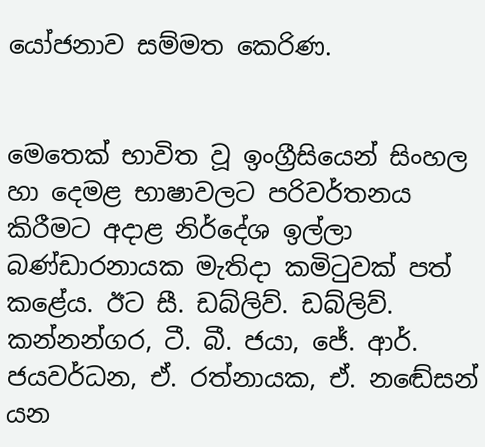යෝජනාව සම්මත කෙරිණ.


මෙතෙක් භාවිත වූ ඉංග්‍රීසියෙන් සිංහල හා දෙමළ භාෂාවලට පරිවර්තනය කිරීමට අදාළ නිර්දේශ ඉල්ලා බණ්ඩාරනායක මැතිදා කමිටුවක් පත් කළේය. ඊට සී. ඩබ්ලිව්. ඩබ්ලිව්. කන්නන්ගර, ටී. බී. ජයා, ජේ. ආර්. ජයවර්ධන, ඒ. රත්නායක, ඒ. නඬේසන් යන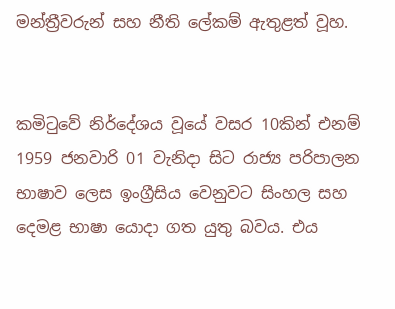මන්ත්‍රීවරුන් සහ නීති ලේකම් ඇතුළත් වූහ.


කමිටුවේ නිර්දේශය වූයේ වසර 10කින් එනම් 1959 ජනවාරි 01 වැනිදා සිට රාජ්‍ය පරිපාලන භාෂාව ලෙස ඉංග්‍රීසිය වෙනුවට සිංහල සහ දෙමළ භාෂා යොදා ගත යුතු බවය. එය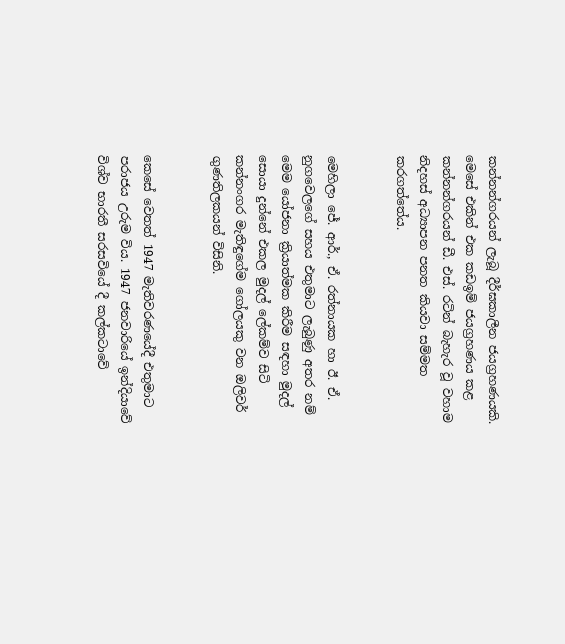කන්නන්ගරයන් ලැබූ දීර්ඝකාලීන ජයග්‍රහණයකි. මෙසේ එකින් එක කඩඉම් ජයග්‍රහණය කළ කන්නන්ගරයන් ඩී. එස්. රටින් බැහැර වූ වහාම නිදහස් අධ්‍යාපන පනත කියවා සම්මත කරගත්තේය.


මෙහිලා ජේ. ආර්., ඒ. රත්නායක හා ඊ. ඒ. නුගවෙලගේ සහය එතුමාට ලැබුණු අතර නම් මෙම යෝජනා ක්‍රියාත්මක කිරීම සඳහා මුදල් සොයා දුන්නේ එකල මුදල් ලේකම්ව සිටි කන්නංගර මැතිඳුගේම ගෝලයකු වන ඔලිවර් ගුණතිලකයන් විසිනි.


කෙසේ වෙතත් 1947 මැතිවරණයේදී එතුමාට පරාජය උරුම විය. 1947 ජනවාරියේ ඉන්දියාවේ විශ්ව භාරතී සරසවියේ දී කල්කටාවේ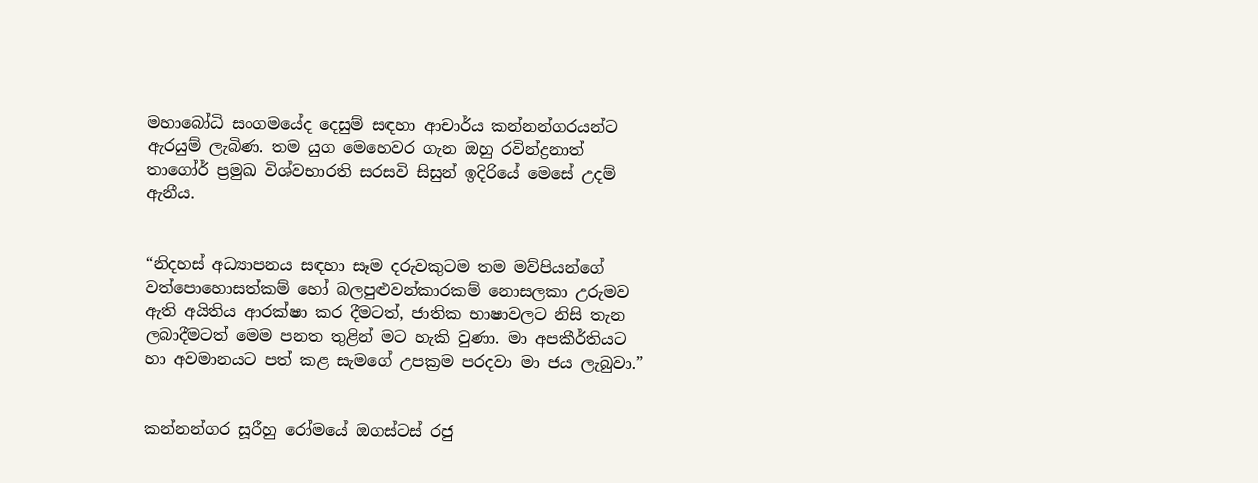මහාබෝධි සංගමයේද දෙසුම් සඳහා ආචාර්ය කන්නන්ගරයන්ට ඇරයුම් ලැබිණ. තම යුග මෙහෙවර ගැන ඔහු රවින්ද්‍රනාත් තාගෝර් ප්‍රමුඛ විශ්වභාරති සරසවි සිසුන් ඉදිරියේ මෙසේ උදම් ඇනීය.


“නිදහස් අධ්‍යාපනය සඳහා සෑම දරුවකුටම තම මව්පියන්ගේ වත්පොහොසත්කම් හෝ බලපුළුවන්කාරකම් නොසලකා උරුමව ඇති අයිතිය ආරක්ෂා කර දීමටත්, ජාතික භාෂාවලට නිසි තැන ලබාදීමටත් මෙම පනත තුළින් මට හැකි වුණා. මා අපකීර්තියට හා අවමානයට පත් කළ සැමගේ උපක්‍රම පරදවා මා ජය ලැබුවා.”


කන්නන්ගර සූරීහු රෝමයේ ඔගස්ටස් රජු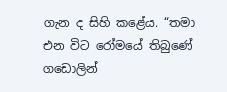ගැන ද සිහි කළේය. “තමා එන විට රෝමයේ තිබුණේ ගඩොලින්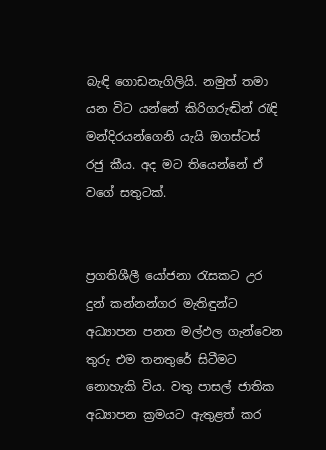බැඳි ගොඩනැගිලියි. නමුත් තමා යන විට යන්නේ කිරිගරුඬින් රැඳි මන්දිරයන්ගෙනි යැයි ඔගස්ටස් රජු කීය. අද මට තියෙන්නේ ඒ වගේ සතුටක්.


ප්‍රගතිශීලී යෝජනා රැසකට උර දුන් කන්නන්ගර මැතිඳුන්ට අධ්‍යාපන පනත මල්ඵල ගැන්වෙන තුරු එම තනතුරේ සිටීමට නොහැකි විය. වතු පාසල් ජාතික අධ්‍යාපන ක්‍රමයට ඇතුළත් කර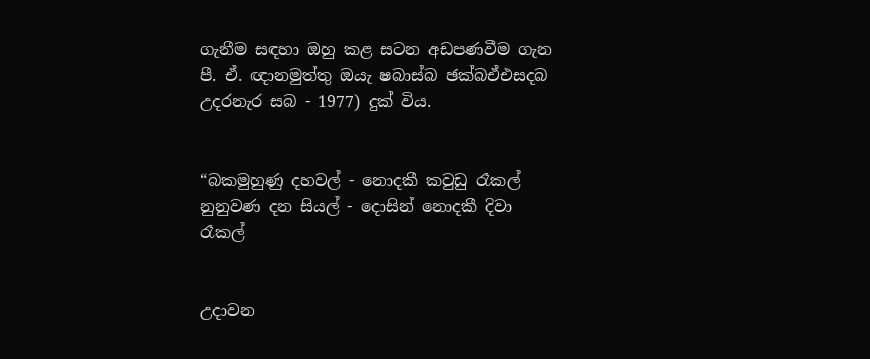ගැනීම සඳහා ඔහු කළ සටන අඩපණවීම ගැන පී. ඒ. ඥානමුත්තු ඔයැ ෂබාස්බ ඡක්බඒඑසදබ උදරනැර සබ - 1977) දුක් විය.


“බකමුහුණු දහවල් - නොදකී කවුඩු රෑකල් නුනුවණ දන සියල් - දොසින් නොදකී දිවා රෑකල්


උදාවන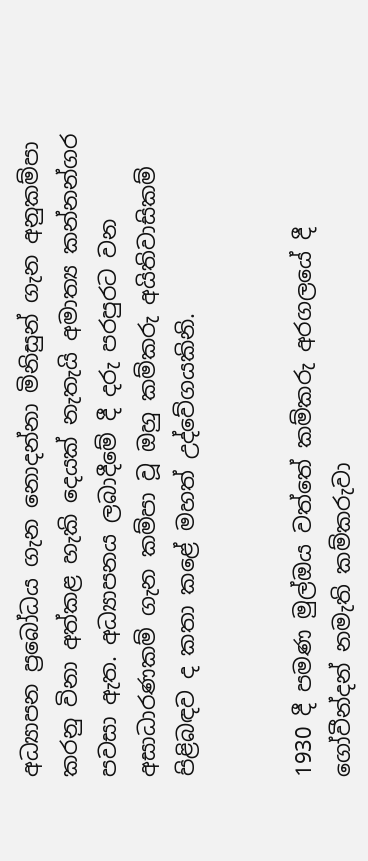අධ්‍යාපන ප්‍රබෝධය ගැන නොදන්නා මිනිසුන් ගැන අනුකම්පා කරනු විනා අත්කළ හැකි දෙයක් නැතැයි අමාත්‍ය කන්නන්ගර පවසා ඇත. අධ්‍යාපනය ලබාදීමේ දී දරු පරපුරට වන අසාධාරණකම් ගැන කම්පා වූ ඔහු කම්කරු අයිතිවාසිකම් පිළිබඳව ද කතා කළේ මහත් උද්වේගයකිනි.


1930 දී පමණ මුල්ඔය වත්තේ කම්කරු අරගලයේ දී ගෝවීන්දන් නමැති කම්කරුවා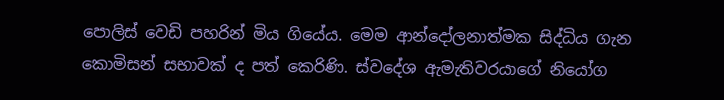පොලිස් වෙඩි පහරින් මිය ගියේය. මෙම ආන්දෝලනාත්මක සිද්ධිය ගැන කොමිසන් සභාවක් ද පත් කෙරිණි. ස්වදේශ ඇමැතිවරයාගේ නියෝග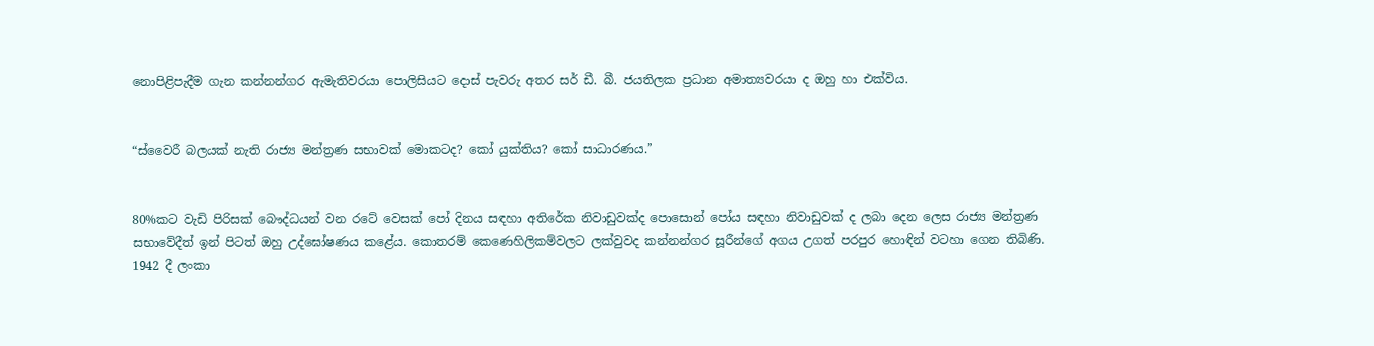නොපිළිපැදීම ගැන කන්නන්ගර ඇමැතිවරයා පොලිසියට දොස් පැවරු අතර සර් ඩී. බී. ජයතිලක ප්‍රධාන අමාත්‍යවරයා ද ඔහු හා එක්විය.


“ස්වෛරී බලයක් නැති රාජ්‍ය මන්ත්‍රණ සභාවක් මොකටද? කෝ යුක්තිය? කෝ සාධාරණය.”


80%කට වැඩි පිරිසක් බෞද්ධයන් වන රටේ වෙසක් පෝ දිනය සඳහා අතිරේක නිවාඩුවක්ද පොසොන් පෝය සඳහා නිවාඩුවක් ද ලබා දෙන ලෙස රාජ්‍ය මන්ත්‍රණ සභාවේදීත් ඉන් පිටත් ඔහු උද්ඝෝෂණය කළේය. කොතරම් කෙණෙහිලිකම්වලට ලක්වුවද කන්නන්ගර සූරීන්ගේ අගය උගත් පරපුර හොඳින් වටහා ගෙන තිබිණි. 1942 දී ලංකා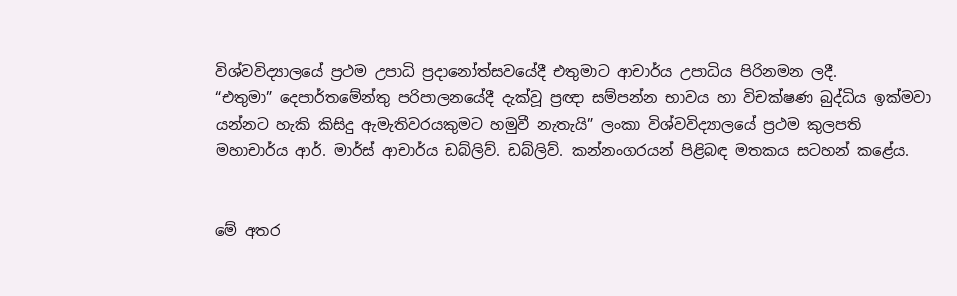විශ්වවිද්‍යාලයේ ප්‍රථම උපාධි ප්‍රදානෝත්සවයේදී එතුමාට ආචාර්ය උපාධිය පිරිනමන ලදී.
“එතුමා” දෙපාර්තමේන්තු පරිපාලනයේදී දැක්වූ ප්‍රඥා සම්පන්න භාවය හා විචක්ෂණ බුද්ධිය ඉක්මවා යන්නට හැකි කිසිදු ඇමැතිවරයකුමට හමුවී නැතැයි” ලංකා විශ්වවිද්‍යාලයේ ප්‍රථම කුලපති මහාචාර්ය ආර්. මාර්ස් ආචාර්ය ඩබ්ලිව්. ඩබ්ලිව්. කන්නංගරයන් පිළිබඳ මතකය සටහන් කළේය.


මේ අතර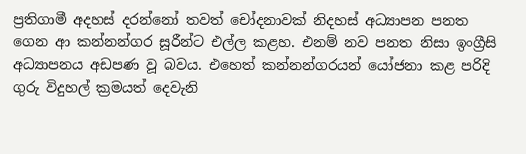ප්‍රතිගාමී අදහස් දරන්නෝ තවත් චෝදනාවක් නිදහස් අධ්‍යාපන පනත ගෙන ආ කන්නන්ගර සූරීන්ට එල්ල කළහ. එනම් නව පනත නිසා ඉංග්‍රීසි අධ්‍යාපනය අඩපණ වූ බවය. එහෙත් කන්නන්ගරයන් යෝජනා කළ පරිදි ගුරු විදුහල් ක්‍රමයත් දෙවැනි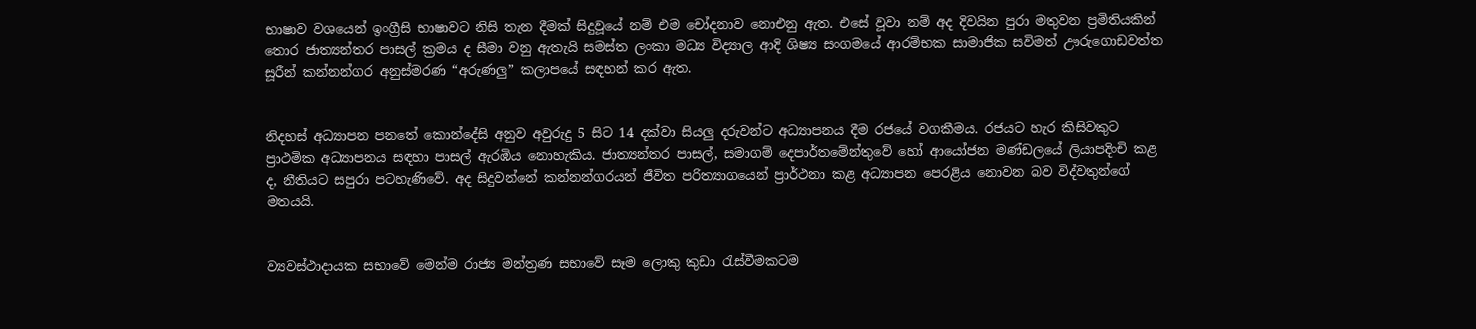භාෂාව වශයෙන් ඉංග්‍රීසි භාෂාවට නිසි තැන දීමක් සිදුවූයේ නම් එම චෝදනාව නොඑනු ඇත. එසේ වූවා නම් අද දිවයින පුරා මතුවන ප්‍රමිතියකින් තොර ජාත්‍යන්තර පාසල් ක්‍රමය ද සීමා වනු ඇතැයි සමස්ත ලංකා මධ්‍ය විද්‍යාල ආදි ශිෂ්‍ය සංගමයේ ආරම්භක සාමාජික සවිමත් ඌරුගොඩවත්ත සූරීන් කන්නන්ගර අනුස්මරණ “අරුණලු” කලාපයේ සඳහන් කර ඇත.


නිදහස් අධ්‍යාපන පනතේ කොන්දේසි අනුව අවුරුදු 5 සිට 14 දක්වා සියලු දරුවන්ට අධ්‍යාපනය දීම රජයේ වගකීමය. රජයට හැර කිසිවකුට ප්‍රාථමික අධ්‍යාපනය සඳහා පාසල් ඇරඹිය නොහැකිය. ජාත්‍යන්තර පාසල්, සමාගම් දෙපාර්තමේන්තුවේ හෝ ආයෝජන මණ්ඩලයේ ලියාපදිංචි කළ ද, නීතියට සපුරා පටහැණිවේ. අද සිදුවන්නේ කන්නන්ගරයන් ජීවිත පරිත්‍යාගයෙන් ප්‍රාර්ථනා කළ අධ්‍යාපන පෙරළිය නොවන බව විද්වතුන්ගේ මතයයි.


ව්‍යවස්ථාදායක සභාවේ මෙන්ම රාජ්‍ය මන්ත්‍රණ සභාවේ සෑම ලොකු කුඩා රැස්වීමකටම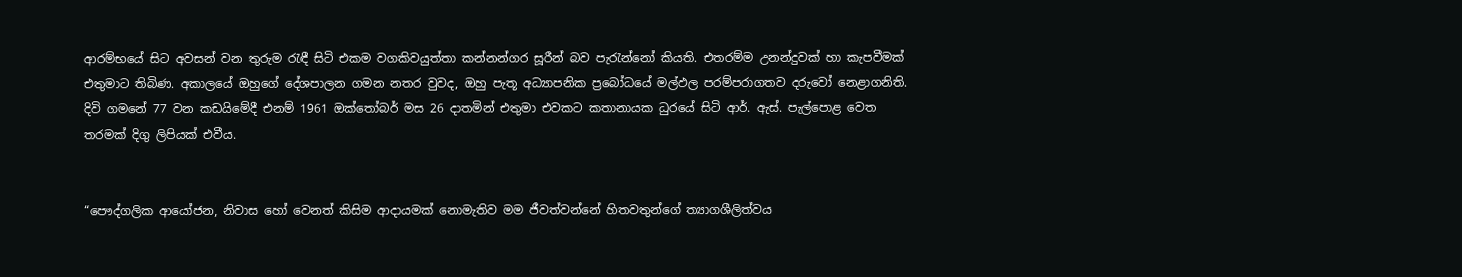ආරම්භයේ සිට අවසන් වන තුරුම රැඳී සිටි එකම වගකිවයුත්තා කන්නන්ගර සූරීන් බව පැරැන්නෝ කියති. එතරම්ම උනන්දුවක් හා කැපවීමක් එතුමාට තිබිණ. අකාලයේ ඔහුගේ දේශපාලන ගමන නතර වුවද, ඔහු පැතූ අධ්‍යාපනික ප්‍රබෝධයේ මල්ඵල පරම්පරාගතව දරුවෝ නෙළාගනිති. දිවි ගමනේ 77 වන කඩයිමේදී එනම් 1961 ඔක්තෝබර් මස 26 දාතමින් එතුමා එවකට කතානායක ධුරයේ සිටි ආර්. ඇස්. පැල්පොළ වෙත තරමක් දිගු ලිපියක් එවීය.


“පෞද්ගලික ආයෝජන, නිවාස හෝ වෙනත් කිසිම ආදායමක් නොමැතිව මම ජීවත්වන්නේ හිතවතුන්ගේ ත්‍යාගශීලිත්වය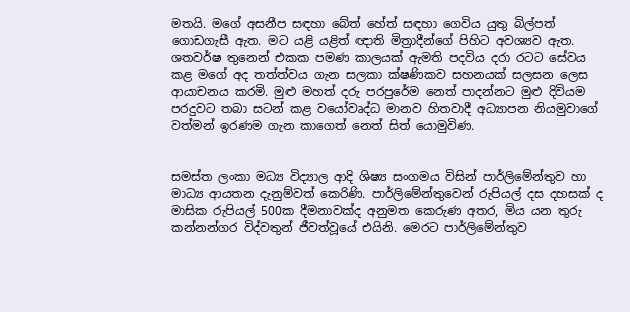මතයි. මගේ අසනීප සඳහා බේත් හේත් සඳහා ගෙවිය යුතු බිල්පත් ගොඩගැසී ඇත. මට යළි යළිත් ඥාති මිත්‍රාදීන්ගේ පිහිට අවශ්‍යව ඇත. ශතවර්ෂ තුනෙන් එකක පමණ කාලයක් ඇමති පදවිය දරා රටට සේවය කළ මගේ අද තත්ත්වය ගැන සලකා ක්ෂණිකව සහනයක් සලසන ලෙස ආයාචනය කරමි. මුළු මහත් දරු පරපුරේම නෙත් පාදන්නට මුළු දිවියම පරදුවට තබා සටන් කළ වයෝවෘද්ධ මානව හිතවාදී අධ්‍යාපන නියමුවාගේ වත්මන් ඉරණම ගැන කාගෙත් නෙත් සිත් යොමුවිණ.


සමස්ත ලංකා මධ්‍ය විද්‍යාල ආදි ශිෂ්‍ය සංගමය විසින් පාර්ලිමේන්තුව හා මාධ්‍ය ආයතන දැනුම්වත් කෙරිණි. පාර්ලිමේන්තුවෙන් රුපියල් දස දහසක් ද මාසික රුපියල් 500ක දීමනාවක්ද අනුමත කෙරුණ අතර, මිය යන තුරු කන්නන්ගර විද්වතුන් ජීවත්වූයේ එයිනි. මෙරට පාර්ලිමේන්තුව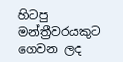හිටපු මන්ත්‍රීවරයකුට ගෙවන ලද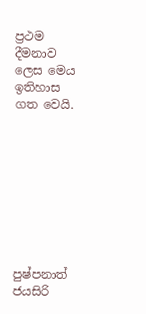ප්‍රථම දීමනාව ලෙස මෙය ඉතිහාස ගත වෙයි.









පුෂ්පනාත් ජයසිරි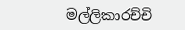මල්ලිකාරච්චි